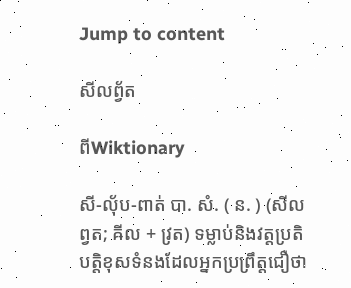Jump to content

សីលព្វ័ត

ពីWiktionary

សី-លុ័ប-ពាត់ បា. សំ. ( ន. ) (សីលព្វត; ឝីល + វ្រត) ទម្លាប់និងវត្តប្រតិបត្តិខុសទំនងដែលអ្នកប្រព្រឹត្តជឿថា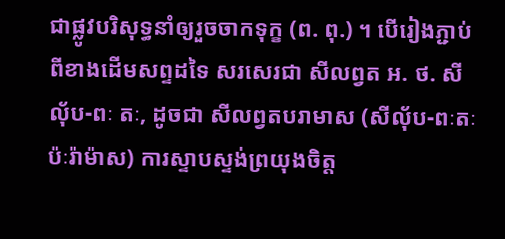ជាផ្លូវបរិសុទ្ធនាំឲ្យរួចចាកទុក្ខ (ព. ពុ.) ។ បើរៀងភ្ជាប់ពីខាងដើមសព្ទដទៃ សរសេរជា សីលព្វត អ. ថ. សីលុ័ប-ពៈ តៈ, ដូចជា សីលព្វតបរាមាស (សីលុ័ប-ពៈតៈប៉ៈរ៉ាម៉ាស) ការស្ទាបស្ទង់ព្រយុងចិត្ត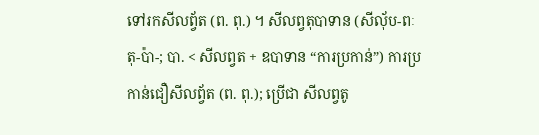ទៅរកសីលព្វ័ត (ព. ពុ.) ។ សីលព្វតុបាទាន (សីលុ័ប-ពៈ តុ-ប៉ា-; បា. < សីលព្វត + ឧបាទាន “ការប្រកាន់”) ការប្រកាន់ជឿសីលព្វ័ត (ព. ពុ.); ប្រើជា សីលព្វតូ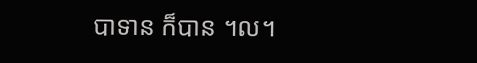បាទាន ក៏បាន ។ល។